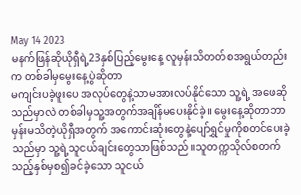May 14 2023
မနက်ဖြန်ဆိုယိုရှီရဲ့23နှစ်ပြည့်မွေးနေ့ လူမှန်းသိတတ်စအရွယ်တည်းက တစ်ခါမှမွေးနေ့ပွဲဆိုတာ
မကျင်းပခဲ့ဖူးပေ အလုပ်တွေနဲ့သာမအားလပ်နိုင်သော သူ့ရဲ့ အဖေဆိုသည်မှာလဲ တစ်ခါမှသူ့အတွက်အချိန်မပေးနိုင်ခဲ့။ မွေးနေ့ဆိုတာဘာမှန်းမသိတဲ့ယိုရှီအတွက် အကောင်းဆုံးတွေနဲ့ပျော်ရွှင်မှုကိုစတင်ပေးခဲ့သည်မှာ သူ့ရဲ့သူငယ်ချင်းတွေသာဖြစ်သည်။သူတက္ကသိုလ်စတက်သည့်နှစ်မှစ၍ခင်ခဲ့သော သူငယ်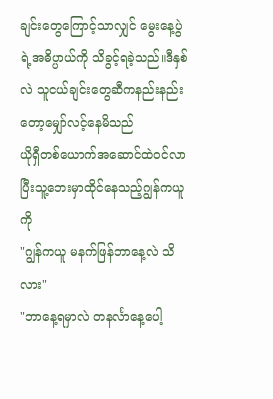ချင်းတွေကြောင့်သာလျှင် မွေးနေ့ပွဲရဲ့အဓိပ္ပာယ်ကို သိခွင့်ရခဲ့သည်။ဒီနှစ်လဲ သူငယ်ချင်းတွေဆီကနည်းနည်းတော့မျှော်လင့်နေမိသည်
ယိုရှီတစ်ယောက်အဆောင်ထဲဝင်လာပြီးသူ့ဘေးမှာထိုင်နေသည့်ဂျွန်ကယူကို
"ဂျွန်ကယူ မနက်ဖြန်ဘာနေ့လဲ သိလား"
"ဘာနေ့ရမှာလဲ တနင်္လာနေ့ပေါ့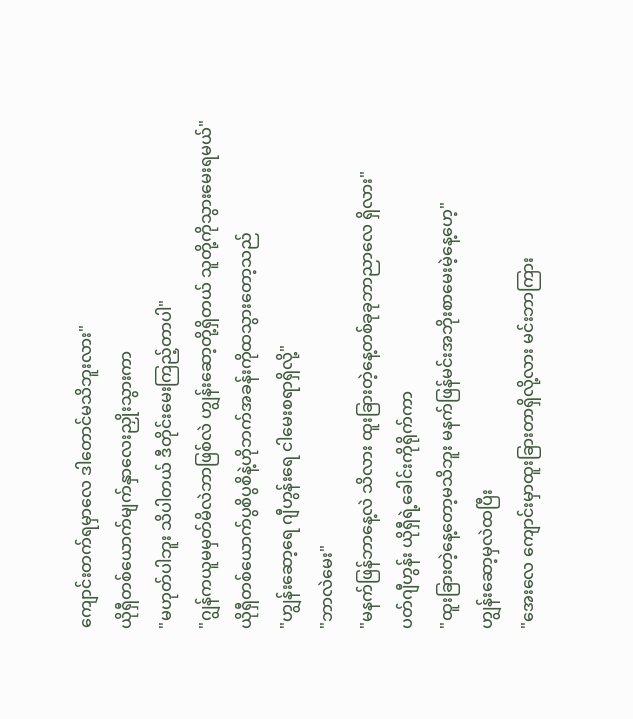ကျောင်းတက်ရမှာလေ ဒါတောင်မသိဘူးလား"
ယိုရှီတစ်ယောက်မျက်နှာလေးညှိုးသွားကာ
"မဟုတ်ပါဘူး သိပါတယ် ဒီတိုင်းမေးကြည့်တာပါ"
"ဂျွန်ကယူမမှတ်မိလဲဘာဖြစ်လဲ ဟျွန်းဆော့တို့ရှိတယ် သူတို့ကိုသွားမေးရမယ်"
ယိုရှီတစ်ယောက်ပွစိပွစိနဲ့ဟိုဘက်အခန်းကိုထသွားတော့သည်
"ဟျွန်းဆော့ရေ ဂျီဟွန်းရေ ငါမေးစရာရှိလို့"
"ဘာလဲမေး"
"မနက်ဖြန်ဘာနေ့လဲ သိလား ထူးခြားတဲ့နေ့တစ်ခုခုဘာညာလေ ရှိလား"
ပတ်ဂျီဟွန်း ယိုရှီရဲ့ခေါင်းကိုရိုက်ကာ
"ထူးခြားတဲ့နေ့တော့မသိဘူး မနက်ဖြန်မင်းအဘိုးစာမေးမဲ့နေ့ဟေ့"
ဟျွန်းဆော့မှလဲထပြီး
"အေးလေ ကျောင်းမှာထူးခြားတာရှိလို့လား မင်းဘာကြား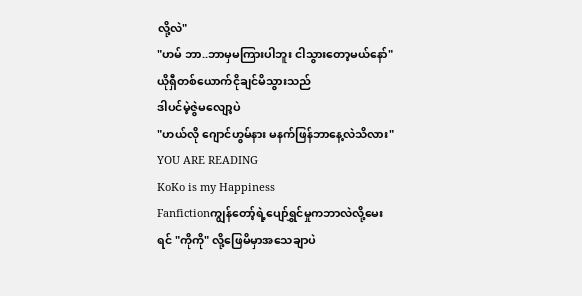လို့လဲ"
"ဟမ် ဘာ..ဘာမှမကြားပါဘူး ငါသွားတော့မယ်နော်"
ယိုရှီတစ်ယောက်ငိုချင်မိသွားသည်
ဒါပင်မဲ့ဇွဲမလျော့ပဲ
"ဟယ်လို ဂျောင်ဟွမ်နား မနက်ဖြန်ဘာနေ့လဲသိလား"
YOU ARE READING
KoKo is my Happiness
Fanfictionကျွန်တော့်ရဲ့ပျော်ရွှင်မှုကဘာလဲလို့မေးရင် "ကိုကို" လို့ဖြေမိမှာအသေချာပဲ